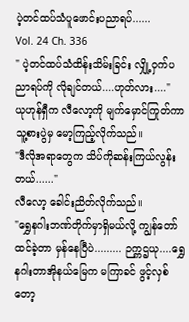ပဲ့တင်ထပ်သံပူဖောင်းပညာရပ်......
Vol. 24 Ch. 336
" ပဲ့တင်ထပ်သံထိန်းသိမ်းခြင်း လျှို့ဝှက်ပညာရပ်ကို လိုချင်တယ်....ဟုတ်လား...."
ယုဟုန်ရှီက လီလော့ကို မျက်မှောင်ကြုတ်ကာ သူ့စားပွဲမှ မော့ကြည့်လိုက်သည်။
"ဒီလိုအရာတွေက သိပ်ကိုဆန်းကြယ်လွန်းတယ်......"
လီလော့ ခေါင်းညိတ်လိုက်သည်။
"ရွှေနဂါးဘဏ်တိုက်မှာရှိမယ်လို့ ကျွန်တော်ထင်ခဲ့တာ မှန်နေပြီပဲ......... ဉက္ကဌယု....ရွှေနဂါးတာအိုနယ်မြေက မကြာခင် ဖွင့်လှစ်တော့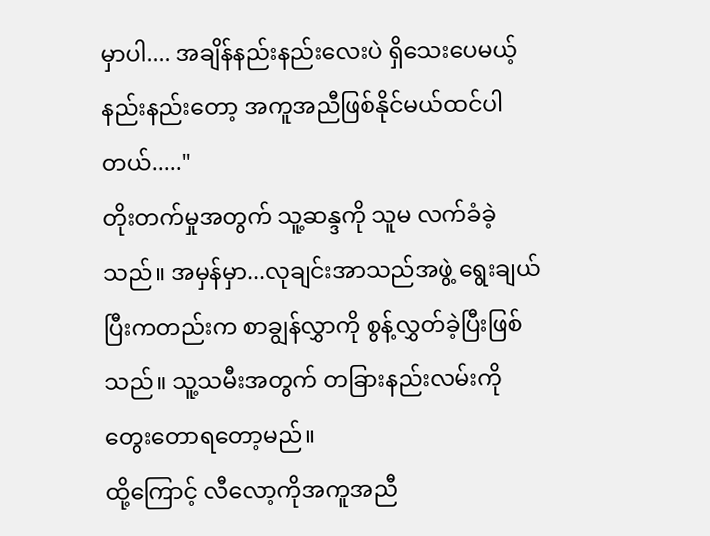မှာပါ.... အချိန်နည်းနည်းလေးပဲ ရှိသေးပေမယ့် နည်းနည်းတော့ အကူအညီဖြစ်နိုင်မယ်ထင်ပါတယ်....."
တိုးတက်မှုအတွက် သူ့ဆန္ဒကို သူမ လက်ခံခဲ့သည်။ အမှန်မှာ...လုချင်းအာသည်အဖွဲ့ ရွေးချယ်ပြီးကတည်းက စာချွန်လွှာကို စွန့်လွှတ်ခဲ့ပြီးဖြစ်သည်။ သူ့သမီးအတွက် တခြားနည်းလမ်းကို တွေးတောရတော့မည်။
ထို့ကြောင့် လီလော့ကိုအကူအညီ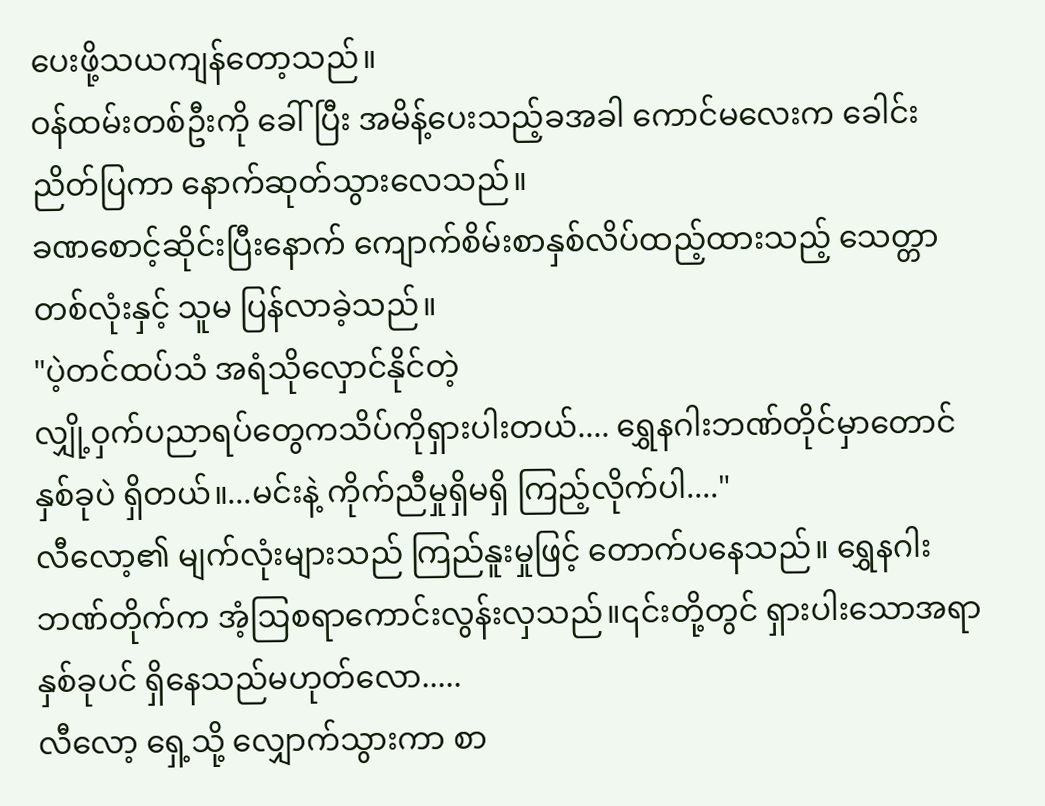ပေးဖို့သယကျန်တော့သည်။
ဝန်ထမ်းတစ်ဦးကို ခေါ်ပြီး အမိန့်ပေးသည့်ခအခါ ကောင်မလေးက ခေါင်းညိတ်ပြကာ နောက်ဆုတ်သွားလေသည်။
ခဏစောင့်ဆိုင်းပြီးနောက် ကျောက်စိမ်းစာနှစ်လိပ်ထည့်ထားသည့် သေတ္တာတစ်လုံးနှင့် သူမ ပြန်လာခဲ့သည်။
"ပဲ့တင်ထပ်သံ အရံသိုလှောင်နိုင်တဲ့
လျှို့ဝှက်ပညာရပ်တွေကသိပ်ကိုရှားပါးတယ်.... ရွှေနဂါးဘဏ်တိုင်မှာတောင် နှစ်ခုပဲ ရှိတယ်။...မင်းနဲ့ ကိုက်ညီမှုရှိမရှိ ကြည့်လိုက်ပါ...."
လီလော့၏ မျက်လုံးများသည် ကြည်နူးမှုဖြင့် တောက်ပနေသည်။ ရွှေနဂါးဘဏ်တိုက်က အံ့ဩစရာကောင်းလွန်းလှသည်။၎င်းတို့တွင် ရှားပါးသောအရာနှစ်ခုပင် ရှိနေသည်မဟုတ်လော.....
လီလော့ ရှေ့သို့ လျှောက်သွားကာ စာ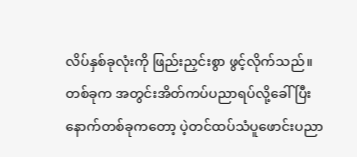လိပ်နှစ်ခုလုံးကို ဖြည်းညှင်းစွာ ဖွင့်လိုက်သည်။
တစ်ခုက အတွင်းအိတ်ကပ်ပညာရပ်လို့ခေါ်ပြီး နောက်တစ်ခုကတော့ ပဲ့တင်ထပ်သံပူဖောင်းပညာ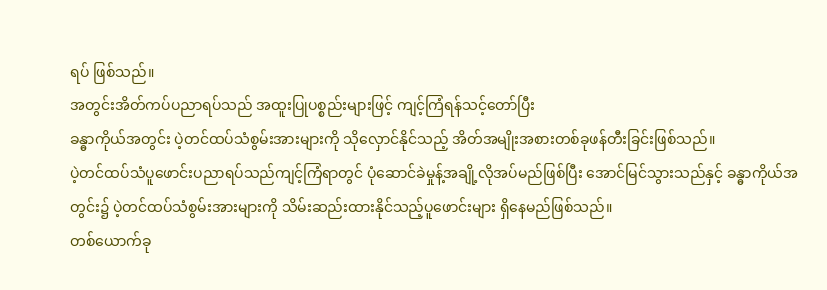ရပ် ဖြစ်သည်။
အတွင်းအိတ်ကပ်ပညာရပ်သည် အထူးပြုပစ္စည်းများဖြင့် ကျင့်ကြံရန်သင့်တော်ပြီး
ခန္ဓာကိုယ်အတွင်း ပဲ့တင်ထပ်သံစွမ်းအားများကို သိုလှောင်နိုင်သည့် အိတ်အမျိုးအစားတစ်ခုဖန်တီးခြင်းဖြစ်သည်။
ပဲ့တင်ထပ်သံပူဖောင်းပညာရပ်သည်ကျင့်ကြံရာတွင် ပုံဆောင်ခဲမှုန့်အချို့လိုအပ်မည်ဖြစ်ပြီး အောင်မြင်သွားသည်နှင့် ခန္ဓာကိုယ်အတွင်း၌ ပဲ့တင်ထပ်သံစွမ်းအားများကို သိမ်းဆည်းထားနိုင်သည့်ပူဖောင်းများ ရှိနေမည်ဖြစ်သည်။
တစ်ယောက်ခု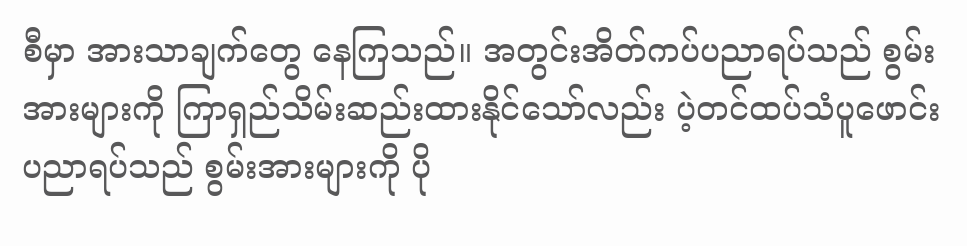စီမှာ အားသာချက်တွေ နေကြသည်။ အတွင်းအိတ်ကပ်ပညာရပ်သည် စွမ်းအားများကို ကြာရှည်သိမ်းဆည်းထားနိုင်သော်လည်း ပဲ့တင်ထပ်သံပူဖောင်းပညာရပ်သည် စွမ်းအားများကို ပို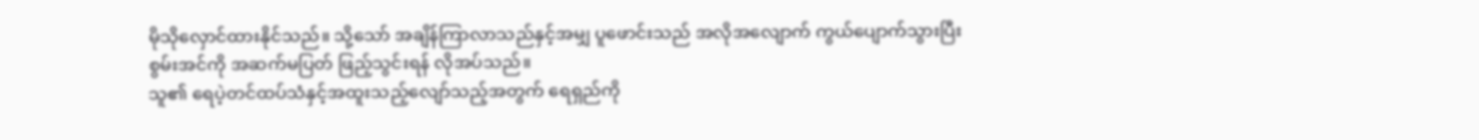မိုသိုလှောင်ထားနိုင်သည်။ သို့သော် အချိန်ကြာလာသည်နှင့်အမျှ ပူဖောင်းသည် အလိုအလျောက် ကွယ်ပျောက်သွားပြီး စွမ်းအင်ကို အဆက်မပြတ် ဖြည့်သွင်းရန် လိုအပ်သည်။
သူ၏ ရေပဲ့တင်ထပ်သံနှင့်အထူးသည့်လျော်သည့်အတွက် ရေရှည်ကို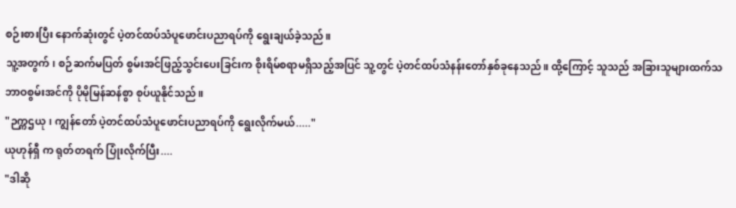စဉ်းစားပြီး နောက်ဆုံးတွင် ပဲ့တင်ထပ်သံပူဖောင်းပညာရပ်ကို ရွေးချယ်ခဲ့သည်။
သူ့အတွက်၊ စဉ်ဆက်မပြတ် စွမ်းအင်ဖြည့်သွင်းပေးခြင်းက စိုးရိမ်စရာမရှိသည့်အပြင် သူ့တွင် ပဲ့တင်ထပ်သံနန်းတော်နှစ်ခုနေသည်။ ထို့ကြောင့် သူသည် အခြားသူများထက်သဘာဝစွမ်းအင်ကို ပိုမိုမြန်ဆန်စွာ စုပ်ယူနိုင်သည်။
"ဉက္ကဌယု၊ ကျွန်တော် ပဲ့တင်ထပ်သံပူဖောင်းပညာရပ်ကို ရွေးလိုက်မယ်....."
ယုဟုန်ရှီ က ရုတ်တရက် ပြုံးလိုက်ပြီး....
"ဒါဆို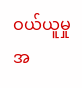ဝယ်ယူမှုအ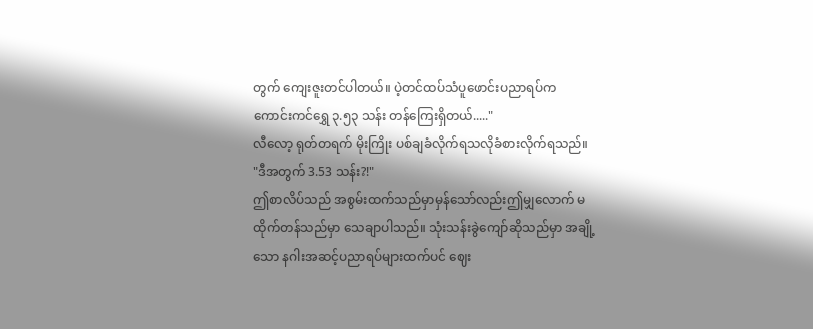တွက် ကျေးဇူးတင်ပါတယ်။ ပဲ့တင်ထပ်သံပူဖောင်းပညာရပ်က
ကောင်းကင်ရွှေ ၃.၅၃ သန်း တန်ကြေးရှိတယ်....."
လီလော့ ရုတ်တရက် မိုးကြိုး ပစ်ချခံလိုက်ရသလိုခံစားလိုက်ရသည်။
"ဒီအတွက် 3.53 သန်း?!"
ဤစာလိပ်သည် အစွမ်းထက်သည်မှာမှန်သော်လည်းဤမျှလောက် မထိုက်တန်သည်မှာ သေချာပါသည်။ သုံးသန်းခွဲကျော်ဆိုသည်မှာ အချို့သော နဂါးအဆင့်ပညာရပ်များထက်ပင် ဈေး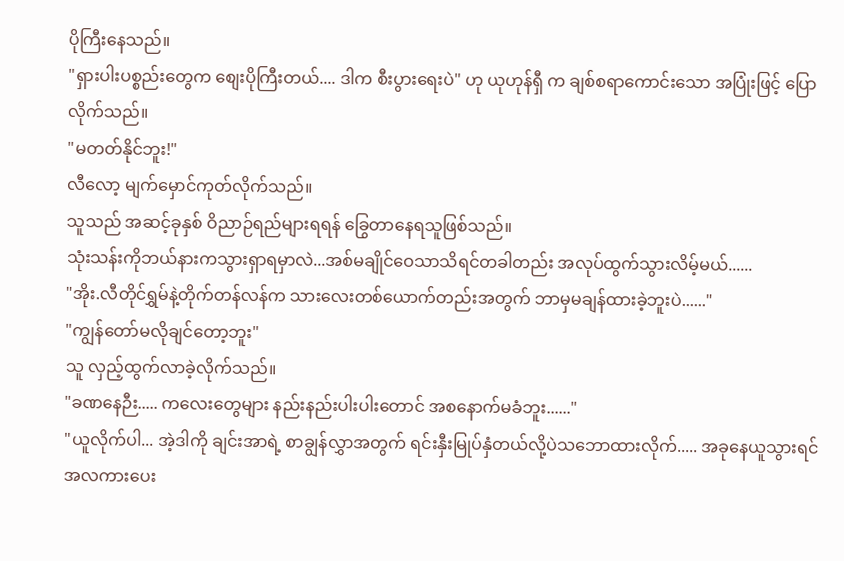ပိုကြီးနေသည်။
"ရှားပါးပစ္စည်းတွေက စျေးပိုကြီးတယ်.... ဒါက စီးပွားရေးပဲ" ဟု ယုဟုန်ရှီ က ချစ်စရာကောင်းသော အပြုံးဖြင့် ပြောလိုက်သည်။
"မတတ်နိုင်ဘူး!"
လီလော့ မျက်မှောင်ကုတ်လိုက်သည်။
သူသည် အဆင့်ခုနှစ် ဝိညာဉ်ရည်များရရန် ခြွေတာနေရသူဖြစ်သည်။
သုံးသန်းကိုဘယ်နားကသွားရှာရမှာလဲ...အစ်မချိုင်ဝေသာသိရင်တခါတည်း အလုပ်ထွက်သွားလိမ့်မယ်......
"အိုး.လီတိုင်ရွှမ်နဲ့တိုက်တန်လန်က သားလေးတစ်ယောက်တည်းအတွက် ဘာမှမချန်ထားခဲ့ဘူးပဲ......"
"ကျွန်တော်မလိုချင်တော့ဘူး"
သူ လှည့်ထွက်လာခဲ့လိုက်သည်။
"ခဏနေဉီး..... ကလေးတွေများ နည်းနည်းပါးပါးတောင် အစနောက်မခံဘူး......"
"ယူလိုက်ပါ... အဲ့ဒါကို ချင်းအာရဲ့ စာချွန်လွှာအတွက် ရင်းနှီးမြုပ်နှံတယ်လို့ပဲသဘောထားလိုက်..... အခုနေယူသွားရင် အလကားပေး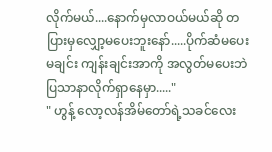လိုက်မယ်....နောက်မှလာဝယ်မယ်ဆို တပြားမှလျှော့မပေးဘူးနော်.....ပိုက်ဆံမပေးမချင်း ကျန်းချင်းအာကို အလွတ်မပေးဘဲပြသာနာလိုက်ရှာနေမှာ....."
" ဟွန့် လော့လန်အိမ်တော်ရဲ့သခင်လေး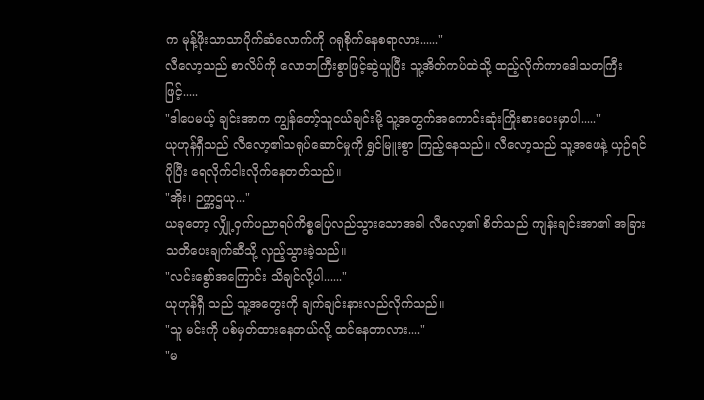က မုန့်ဖိုးသာသာပိုက်ဆံလောက်ကို ဂရုစိုက်နေစရာလား......"
လီလော့သည် စာလိပ်ကို လောဘကြီးစွာဖြင့်ဆွဲယူပြီး သူ့အိတ်ကပ်ထဲသို့ ထည့်လိုက်ကာဒေါသတကြီးဖြင့်.....
"ဒါပေမယ့် ချင်းအာက ကျွန်တော့်သူငယ်ချင်းမို့ သူ့အတွက်အကောင်းဆုံးကြိုးစားပေးမှာပါ....."
ယုဟုန်ရှီသည် လီလော့၏သရုပ်ဆောင်မှုကို ရွှင်မြူးစွာ ကြည့်နေသည်။ လီလော့သည် သူ့အဖေနဲ့ ယှဉ်ရင် ပိုပြီး ရေလိုက်ငါးလိုက်နေတတ်သည်။
"အိုး၊ ဉက္ကဌယု..."
ယခုတော့ လျှို့ဝှက်ပညာရပ်ကိစ္စပြေလည်သွားသောအခါ လီလော့၏ စိတ်သည် ကျန်းချင်းအာ၏ အခြားသတိပေးချက်ဆီသို့ လှည့်သွားခဲ့သည်။
"လင်းစွော်အကြောင်း သိချင်လို့ပါ......"
ယုဟုန်ရှီ သည် သူ့အတွေးကို ချက်ချင်းနားလည်လိုက်သည်။
"သူ မင်းကို ပစ်မှတ်ထားနေတယ်လို့ ထင်နေတာလား...."
"မ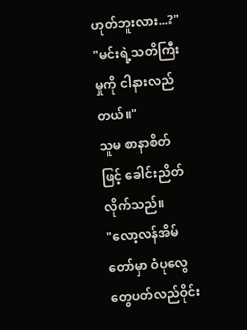ဟုတ်ဘူးလား...?"
"မင်းရဲ့သတိကြီးမှုကို ငါနားလည်တယ်။"
သူမ စာနာစိတ်ဖြင့် ခေါင်းညိတ်လိုက်သည်။
"လော့လန်အိမ်တော်မှာ ဝံပုလွေတွေပတ်လည်ဝိုင်း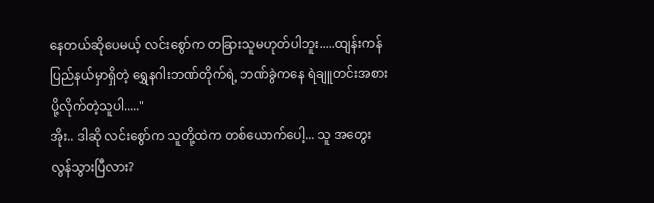နေတယ်ဆိုပေမယ့် လင်းစွော်က တခြားသူမဟုတ်ပါဘူး.....ထျန်းကန်ပြည်နယ်မှာရှိတဲ့ ရွှေနဂါးဘဏ်တိုက်ရဲ့ ဘဏ်ခွဲကနေ ရဲချူတင်းအစား ပို့လိုက်တဲ့သူပါ....."
အိုး.. ဒါဆို လင်းစွော်က သူတို့ထဲက တစ်ယောက်ပေါ့... သူ အတွေးလွန်သွားပြီလား?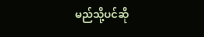မည်သို့ပင်ဆို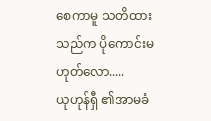စေကာမူ သတိထားသည်က ပိုကောင်းမဟုတ်လော.....
ယုဟုန်ရှီ ၏အာမခံ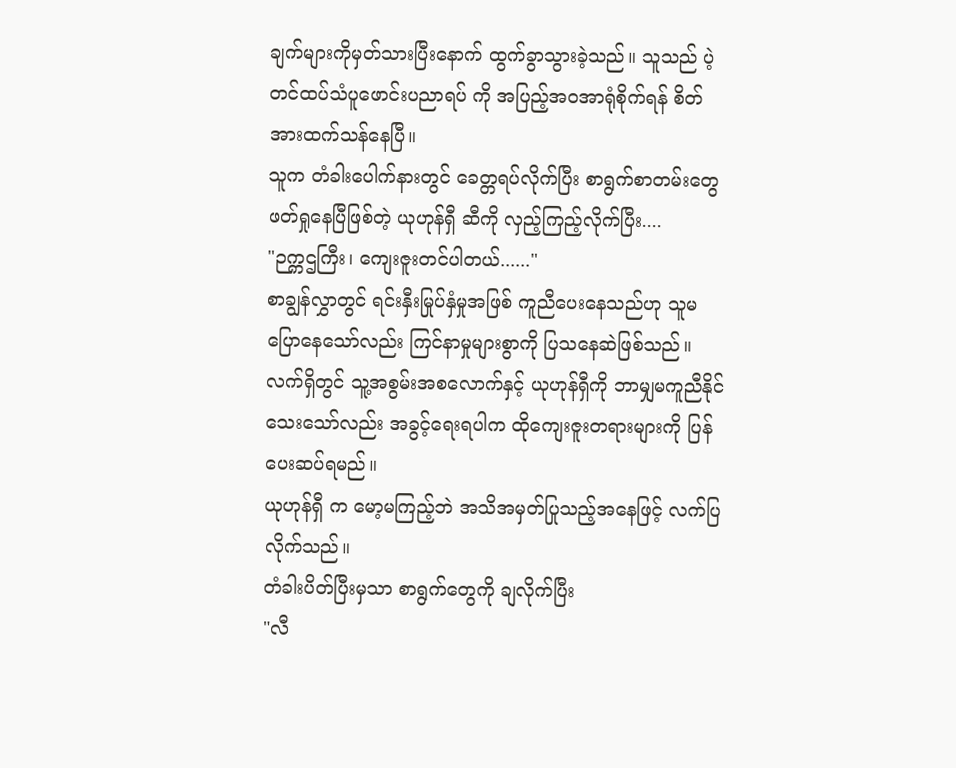ချက်များကိုမှတ်သားပြီးနောက် ထွက်ခွာသွားခဲ့သည်။ သူသည် ပဲ့တင်ထပ်သံပူဖောင်းပညာရပ် ကို အပြည့်အဝအာရုံစိုက်ရန် စိတ်အားထက်သန်နေပြီ။
သူက တံခါးပေါက်နားတွင် ခေတ္တရပ်လိုက်ပြီး စာရွက်စာတမ်းတွေ ဖတ်ရှုနေပြီဖြစ်တဲ့ ယုဟုန်ရှီ ဆီကို လှည့်ကြည့်လိုက်ပြီး....
"ဉက္ကဌကြီး၊ ကျေးဇူးတင်ပါတယ်......"
စာချွန်လွှာတွင် ရင်းနှီးမြုပ်နှံမှုအဖြစ် ကူညီပေးနေသည်ဟု သူမ ပြောနေသော်လည်း ကြင်နာမှုများစွာကို ပြသနေဆဲဖြစ်သည်။
လက်ရှိတွင် သူ့အစွမ်းအစလောက်နှင့် ယုဟုန်ရှီကို ဘာမျှမကူညီနိုင်သေးသော်လည်း အခွင့်ရေးရပါက ထိုကျေးဇူးတရားများကို ပြန်ပေးဆပ်ရမည်။
ယုဟုန်ရှီ က မော့မကြည့်ဘဲ အသိအမှတ်ပြုသည့်အနေဖြင့် လက်ပြလိုက်သည်။
တံခါးပိတ်ပြီးမှသာ စာရွက်တွေကို ချလိုက်ပြီး
"လီ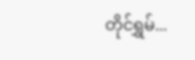တိုင်ရွှမ်...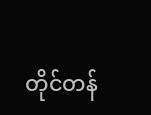တိုင်တန်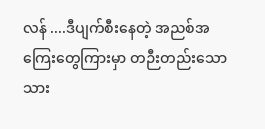လန် ....ဒီပျက်စီးနေတဲ့ အညစ်အကြေးတွေကြားမှာ တဉီးတည်းသောသား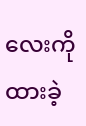လေးကိုထားခဲ့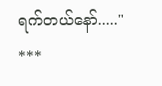ရက်တယ်နော်....."
***